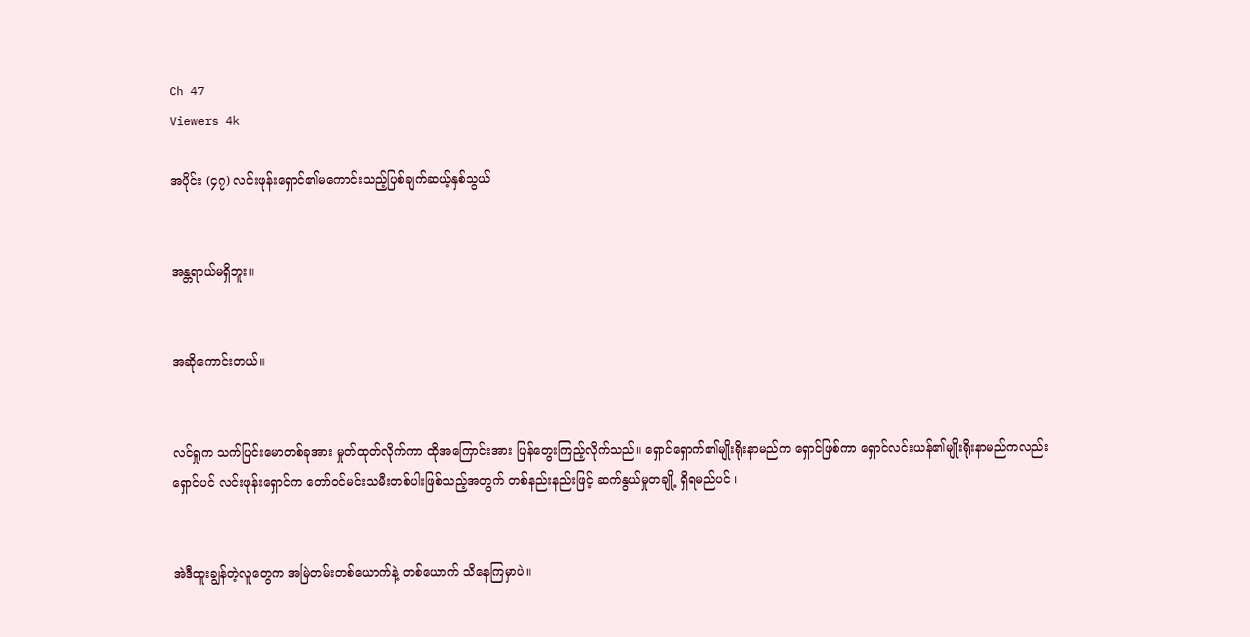Ch 47
Viewers 4k

အပိုင်း (၄၇) လင်းဖုန်းရှောင်၏မကောင်းသည့်ပြစ်ချက်ဆယ့်နှစ်သွယ်


အန္တရာယ်မရှိဘူး။


အဆိုကောင်းတယ်။


လင်ရှုက သက်ပြင်းမောတစ်ခုအား မှုတ်ထုတ်လိုက်ကာ ထိုအကြောင်းအား ပြန်တွေးကြည့်လိုက်သည်။ ရှောင်ရှောက်၏မျိုးရိုးနာမည်က ရှောင်ဖြစ်ကာ ရှောင်လင်းယန်၏မျိုးရိုးနာမည်ကလည်း ရှောင်ပင် လင်းဖုန်းရှောင်က တော်ဝင်မင်းသမီးတစ်ပါးဖြစ်သည့်အတွက် တစ်နည်းနည်းဖြင့် ဆက်နွယ်မှုတချို့ ရှိရမည်ပင် ၊


အဲဒီထူးချွန်တဲ့လူတွေက အမြဲတမ်းတစ်ယောက်နဲ့ တစ်ယောက် သိနေကြမှာပဲ။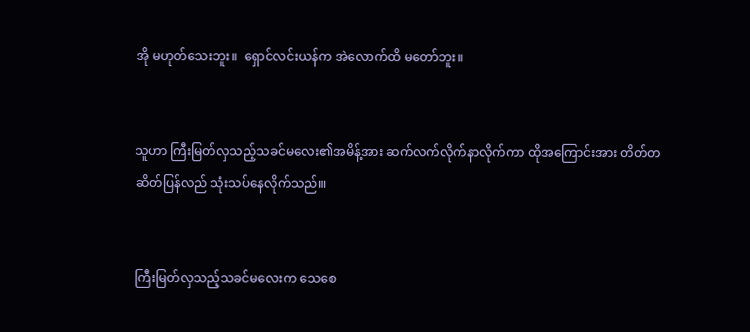အို မဟုတ်သေးဘူး။  ရှောင်လင်းယန်က အဲလောက်ထိ မတော်ဘူး။


သူဟာ ကြီးမြတ်လှသည့်သခင်မလေး၏အမိန့်အား ဆက်လက်လိုက်နာလိုက်ကာ ထိုအကြောင်းအား တိတ်တဆိတ်ပြန်လည် သုံးသပ်နေလိုက်သည်။၊


ကြီးမြတ်လှသည့်သခင်မလေးက သေစေ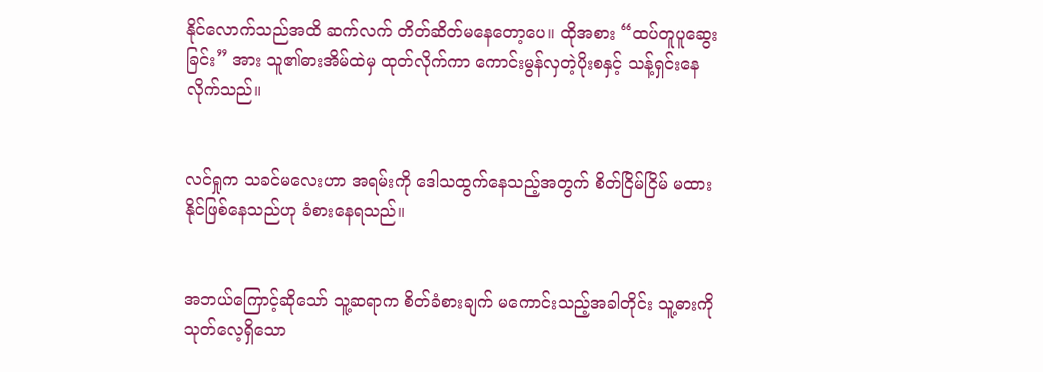နိုင်လောက်သည်အထိ ဆက်လက် တိတ်ဆိတ်မနေတော့ပေ။ ထိုအစား “ထပ်တူပူဆွေးခြင်း” အား သူ၏ဓားအိမ်ထဲမှ ထုတ်လိုက်ကာ ကောင်းမွန်လှတဲ့ပိုးစနှင့် သန့်ရှင်းနေလိုက်သည်။


လင်ရှုက သခင်မလေးဟာ အရမ်းကို ဒေါသထွက်နေသည့်အတွက် စိတ်ငြိမ်ငြိမ် မထားနိုင်ဖြစ်နေသည်ဟု ခံစားနေရသည်။


အဘယ်ကြောင့်ဆိုသော် သူ့ဆရာက စိတ်ခံစားချက် မကောင်းသည့်အခါတိုင်း သူ့ဓားကိုသုတ်လေ့ရှိသော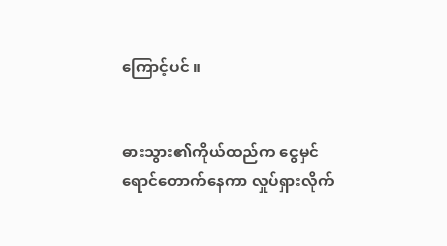ကြောင့်ပင် ။


ဓားသွား၏ကိုယ်ထည်က ငွေမှင်ရောင်တောက်နေကာ လှုပ်ရှားလိုက်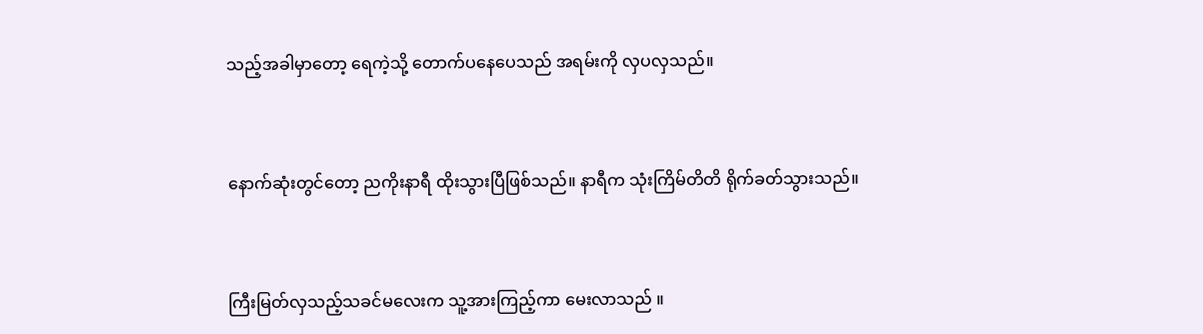သည့်အခါမှာတော့ ရေကဲ့သို့ တောက်ပနေပေသည် အရမ်းကို လှပလှသည်။


နောက်ဆုံးတွင်တော့ ညကိုးနာရီ ထိုးသွားပြီဖြစ်သည်။ နာရီက သုံးကြိမ်တိတိ ရိုက်ခတ်သွားသည်။


ကြီးမြတ်လှသည့်သခင်မလေးက သူ့အားကြည့်ကာ မေးလာသည် ။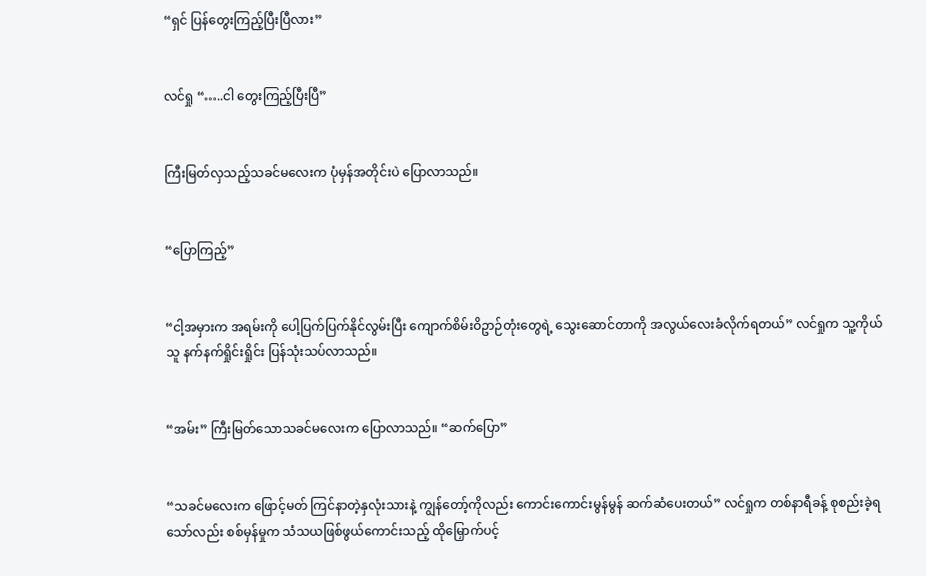“ရှင် ပြန်တွေးကြည့်ပြီးပြီလား”


လင်ရှု “…..ငါ တွေးကြည့်ပြီးပြီ”


ကြီးမြတ်လှသည့်သခင်မလေးက ပုံမှန်အတိုင်းပဲ ပြောလာသည်။


“ပြောကြည့်”


“ငါ့အမှားက အရမ်းကို ပေါ့ပြက်ပြက်နိုင်လွမ်းပြီး ကျောက်စိမ်းဝိဥာဉ်တုံးတွေရဲ့ သွေးဆောင်တာကို အလွယ်လေးခံလိုက်ရတယ်” လင်ရှုက သူ့ကိုယ်သူ နက်နက်ရှိုင်းရှိုင်း ပြန်သုံးသပ်လာသည်။


“အမ်း” ကြီးမြတ်သောသခင်မလေးက ပြောလာသည်။ “ဆက်ပြော”


“သခင်မလေးက ဖြောင့်မတ် ကြင်နာတဲ့နှလုံးသားနဲ့ ကျွန်တော့်ကိုလည်း ကောင်းကောင်းမွန်မွန် ဆက်ဆံပေးတယ်” လင်ရှုက တစ်နာရီခန့် စုစည်းခဲ့ရသော်လည်း စစ်မှန်မှုက သံသယဖြစ်ဖွယ်ကောင်းသည့် ထိုမြှောက်ပင့်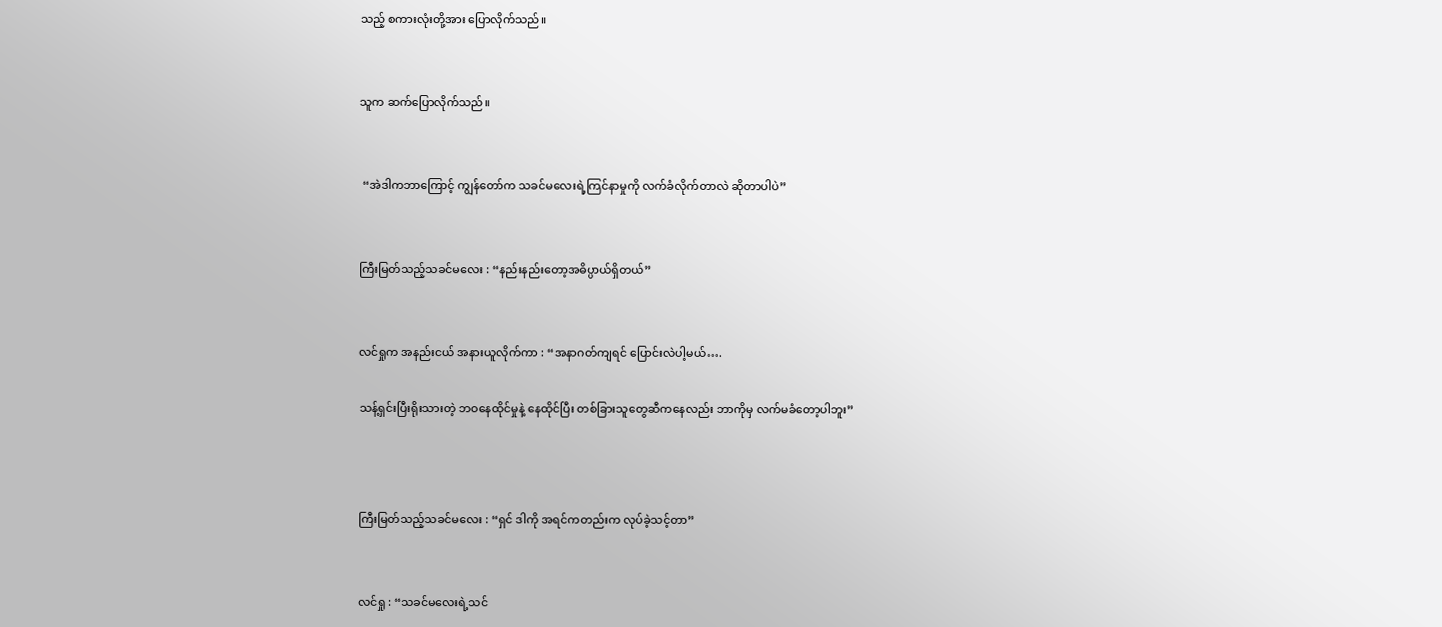သည့် စကားလုံးတို့အား ပြောလိုက်သည်။


သူက ဆက်ပြောလိုက်သည်။


 “အဲဒါကဘာကြောင့် ကျွန်တော်က သခင်မလေးရဲ့ကြင်နာမှုကို လက်ခံလိုက်တာလဲ ဆိုတာပါပဲ”


ကြီးမြတ်သည့်သခင်မလေး : “နည်းနည်းတော့အဓိပ္ပာယ်ရှိတယ်”


လင်ရှုက အနည်းငယ် အနားယူလိုက်ကာ : “အနာဂတ်ကျရင် ပြောင်းလဲပါ့မယ်….

သန့်ရှင်းပြီးရိုးသားတဲ့ ဘဝနေထိုင်မှုနဲ့ နေထိုင်ပြီး တစ်ခြားသူတွေဆီကနေလည်း ဘာကိုမှ လက်မခံတော့ပါဘူး”



ကြီးမြတ်သည့်သခင်မလေး : “ရှင် ဒါကို အရင်ကတည်းက လုပ်ခဲ့သင့်တာ”


လင်ရှု : “သခင်မလေးရဲ့သင်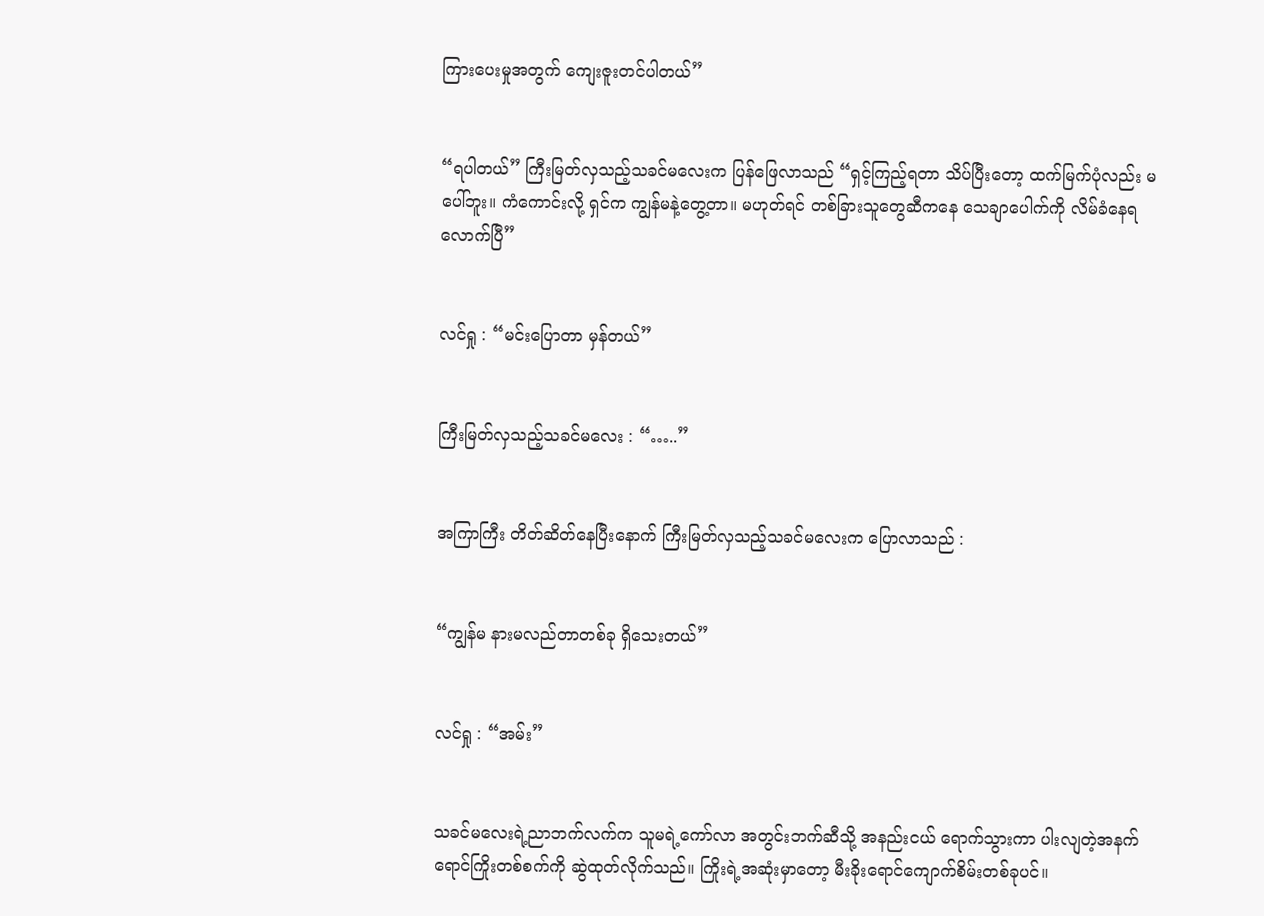ကြားပေးမှုအတွက် ကျေးဇူးတင်ပါတယ်”


“ရပါတယ်” ကြီးမြတ်လှသည့်သခင်မလေးက ပြန်ဖြေလာသည် “ရှင့်ကြည့်ရတာ သိပ်ပြီးတော့ ထက်မြက်ပုံလည်း မပေါ်ဘူး။ ကံကောင်းလို့ ရှင်က ကျွန်မနဲ့တွေ့တာ။ မဟုတ်ရင် တစ်ခြားသူတွေဆီကနေ သေချာပေါက်ကို လိမ်ခံနေရလောက်ပြီ”


လင်ရှု : “မင်းပြောတာ မှန်တယ်”


ကြီးမြတ်လှသည့်သခင်မလေး : “…..”


အကြာကြီး တိတ်ဆိတ်နေပြီးနောက် ကြီးမြတ်လှသည့်သခင်မလေးက ပြောလာသည် :


“ကျွန်မ နားမလည်တာတစ်ခု ရှိသေးတယ်”


လင်ရှု : “အမ်း”


သခင်မလေးရဲ့ညာဘက်လက်က သူမရဲ့ကော်လာ အတွင်းဘက်ဆီသို့ အနည်းငယ် ရောက်သွားကာ ပါးလျတဲ့အနက်ရောင်ကြိုးတစ်စက်ကို ဆွဲထုတ်လိုက်သည်။ ကြိုးရဲ့အဆုံးမှာတော့ မီးခိုးရောင်ကျောက်စိမ်းတစ်ခုပင်။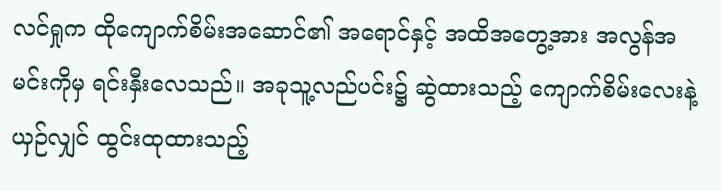လင်ရှုက ထိုကျောက်စိမ်းအဆောင်၏ အရောင်နှင့် အထိအတွေ့အား အလွန်အမင်းကိုမှ ရင်းနှီးလေသည်။ အခုသူ့လည်ပင်း၌ ဆွဲထားသည့် ကျောက်စိမ်းလေးနဲ့ယှဉ်လျှင် ထွင်းထုထားသည့်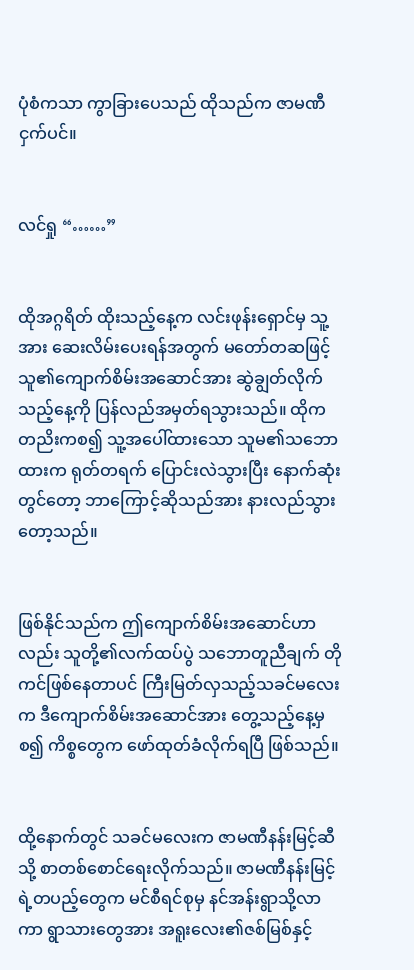ပုံစံကသာ ကွာခြားပေသည် ထိုသည်က ဇာမဏီငှက်ပင်။


လင်ရှု “……”


ထိုအဂ္ဂရိတ် ထိုးသည့်နေ့က လင်းဖုန်းရှောင်မှ သူ့အား ဆေးလိမ်းပေးရန်အတွက် မတော်တဆဖြင့် သူ၏ကျောက်စိမ်းအဆောင်အား ဆွဲချွတ်လိုက်သည့်နေ့ကို ပြန်လည်အမှတ်ရသွားသည်။ ထိုကတညိးကစ၍ သူ့အပေါ်ထားသော သူမ၏သဘောထားက ရုတ်တရက် ပြောင်းလဲသွားပြီး နောက်ဆုံးတွင်တော့ ဘာကြောင့်ဆိုသည်အား နားလည်သွားတော့သည်။


ဖြစ်နိုင်သည်က ဤကျောက်စိမ်းအဆောင်ဟာလည်း သူတို့၏လက်ထပ်ပွဲ သဘောတူညီချက် တိုကင်ဖြစ်နေတာပင် ကြီးမြတ်လှသည့်သခင်မလေးက ဒီကျောက်စိမ်းအဆောင်အား တွေ့သည့်နေ့မှစ၍ ကိစ္စတွေက ဖော်ထုတ်ခံလိုက်ရပြီ ဖြစ်သည်။


ထို့နောက်တွင် သခင်မလေးက ဇာမဏီနန်းမြင့်ဆီသို့ စာတစ်စောင်ရေးလိုက်သည်။ ဇာမဏီနန်းမြင့်ရဲ့တပည့်တွေက မင်စီရင်စုမှ နင်အန်းရွာသို့လာကာ ရွာသားတွေအား အရူးလေး၏ဇစ်မြစ်နှင့်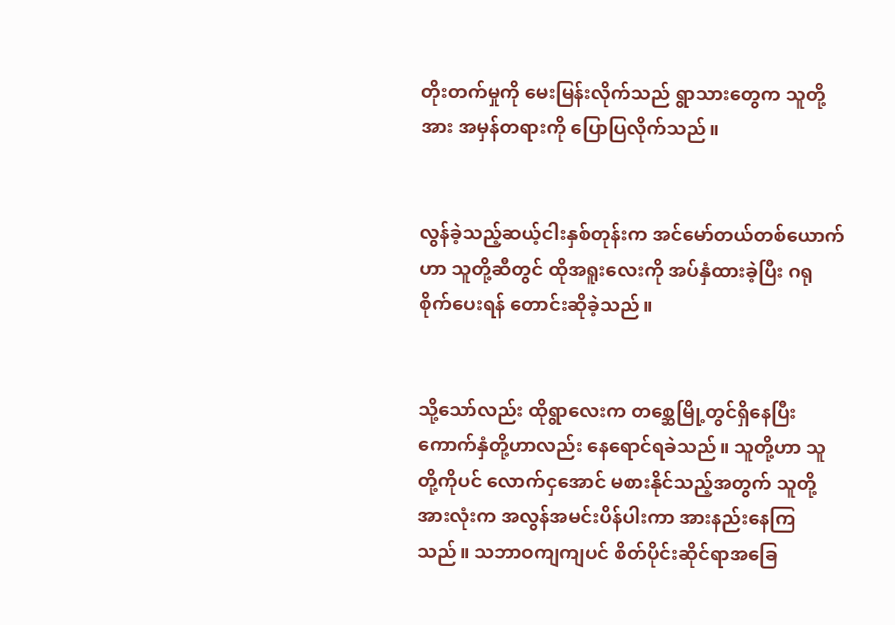တိုးတက်မှုကို မေးမြန်းလိုက်သည် ရွာသားတွေက သူတို့အား အမှန်တရားကို ပြောပြလိုက်သည်။


လွန်ခဲ့သည့်ဆယ့်ငါးနှစ်တုန်းက အင်မော်တယ်တစ်ယောက်ဟာ သူတို့ဆီတွင် ထိုအရူးလေးကို အပ်နှံထားခဲ့ပြီး ဂရုစိုက်ပေးရန် တောင်းဆိုခဲ့သည်။


သို့သော်လည်း ထိုရွာလေးက တစ္ဆေမြို့တွင်ရှိနေပြီး ကောက်နှံတို့ဟာလည်း နေရောင်ရခဲသည်။ သူတို့ဟာ သူတို့ကိုပင် လောက်ငှအောင် မစားနိုင်သည့်အတွက် သူတို့အားလုံးက အလွန်အမင်းပိန်ပါးကာ အားနည်းနေကြသည်။ သဘာဝကျကျပင် စိတ်ပိုင်းဆိုင်ရာအခြေ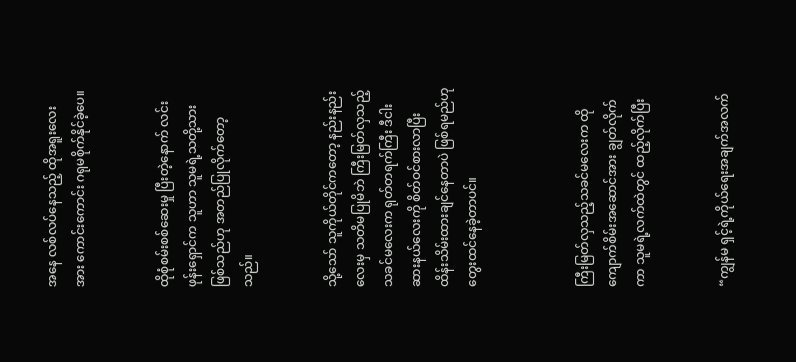အနေ လစ်လပ်နေသည့် ထိုအရူးလေးအား ကောင်းကောင်း ဂရုမစိုက်နိုင်ခဲ့ပေ။


ထိုစုံစမ်းစစ်ဆေးမှု ပြီးတဲ့နောက် လင်းဖုန်းရှောင်က သူဟာ သူမရဲ့သတို့သားဖြစ်သည်ဟု အတည်ပြုလိုက်တော့သည်။


သို့သော် သူကိုယ်တိုင်ကတော့ နည်းနည်းလေးမှ သတိမပြုမိဘဲ ကြီးမြတ်လှသည့်သခင်မလေးက ရုတ်တရက်ကြီး ဒီငါးဆားနယ်လေးကို စိတ်ဝင်စားလာပြီး ထိန်းသိမ်းထားချင်နေတာပဲ ဖြစ်ရမည်ဟု တွေးထင်နေခဲ့တာပင်။



ကြီးမြတ်လှသည့်သခင်မလေးက ထိုကျောက်စိမ်းအဆောင်အား ချွတ်လိုက်ကာ သူမရဲ့လက်ထဲတွင် ထည့်လိုက်ပြီး


“ကျွန်မ ရှင့်ရဲ့ကိုယ်ရေးအချက်အလက်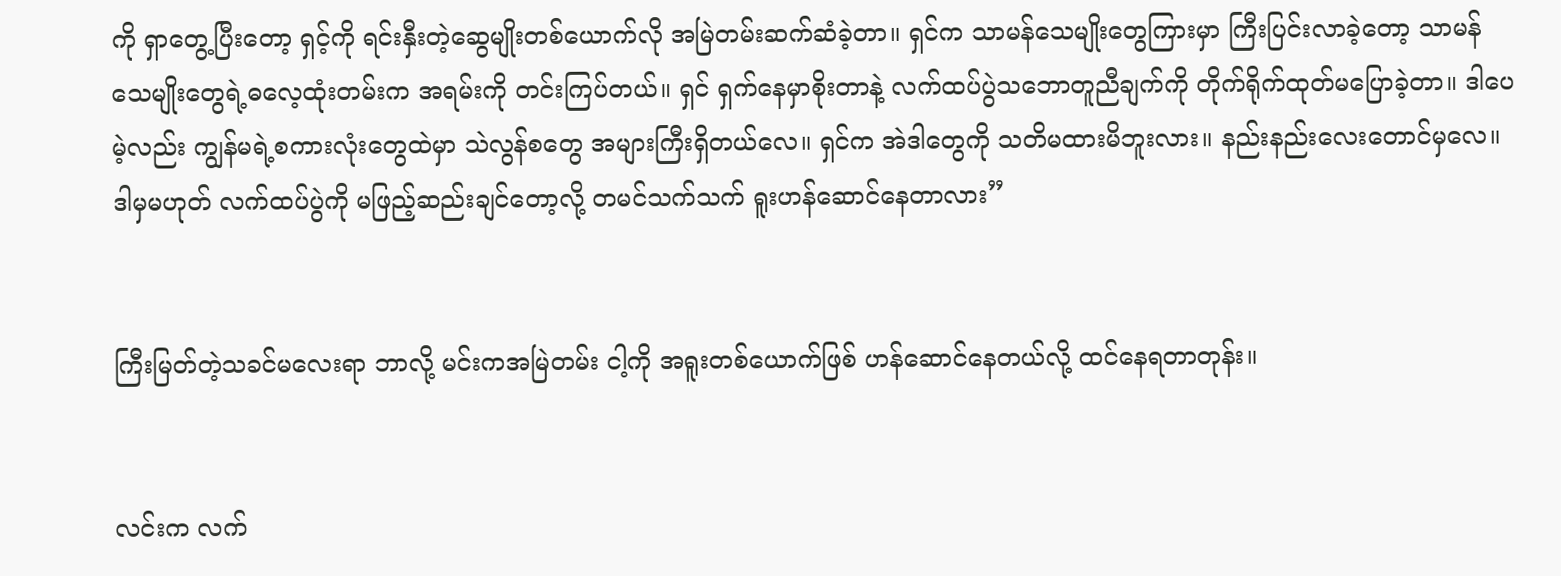ကို ရှာတွေ့ပြီးတော့ ရှင့်ကို ရင်းနှီးတဲ့ဆွေမျိုးတစ်ယောက်လို အမြဲတမ်းဆက်ဆံခဲ့တာ။ ရှင်က သာမန်သေမျိုးတွေကြားမှာ ကြီးပြင်းလာခဲ့တော့ သာမန်သေမျိုးတွေရဲ့ဓလေ့ထုံးတမ်းက အရမ်းကို တင်းကြပ်တယ်။ ရှင် ရှက်နေမှာစိုးတာနဲ့ လက်ထပ်ပွဲသဘောတူညီချက်ကို တိုက်ရိုက်ထုတ်မပြောခဲ့တာ။ ဒါပေမဲ့လည်း ကျွန်မရဲ့စကားလုံးတွေထဲမှာ သဲလွန်စတွေ အများကြီးရှိတယ်လေ။ ရှင်က အဲဒါတွေကို သတိမထားမိဘူးလား။ နည်းနည်းလေးတောင်မှလေ။ ဒါမှမဟုတ် လက်ထပ်ပွဲကို မဖြည့်ဆည်းချင်တော့လို့ တမင်သက်သက် ရူးဟန်ဆောင်နေတာလား”


ကြီးမြတ်တဲ့သခင်မလေးရာ ဘာလို့ မင်းကအမြဲတမ်း ငါ့ကို အရူးတစ်ယောက်ဖြစ် ဟန်ဆောင်နေတယ်လို့ ထင်နေရတာတုန်း။


လင်းက လက်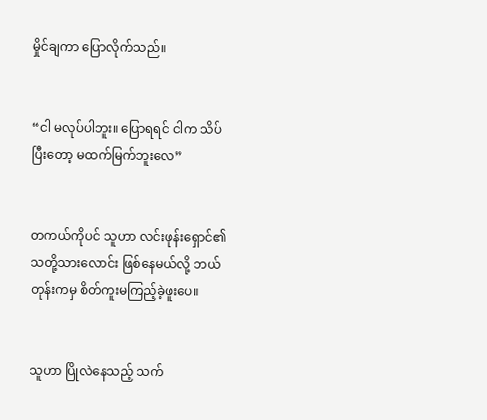မှိုင်ချကာ ပြောလိုက်သည်။


“ငါ မလုပ်ပါဘူး။ ပြောရရင် ငါက သိပ်ပြီးတော့ မထက်မြက်ဘူးလေ”


တကယ်ကိုပင် သူဟာ လင်းဖုန်းရှောင်၏သတို့သားလောင်း ဖြစ်နေမယ်လို့ ဘယ်တုန်းကမှ စိတ်ကူးမကြည့်ခဲ့ဖူးပေ။


သူဟာ ပြိုလဲနေသည့် သက်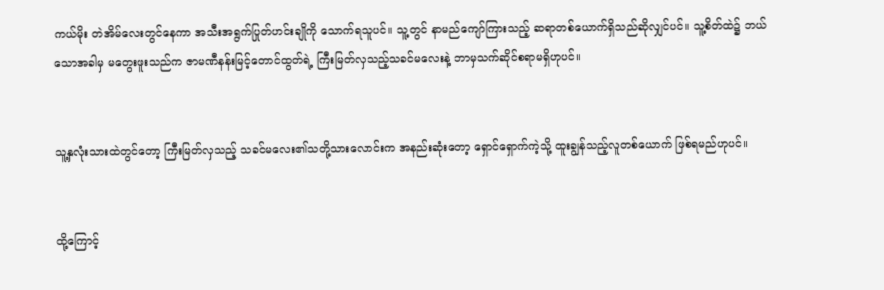ကယ်မိုး တဲအိမ်လေးတွင်နေကာ အသီးအရွက်ပြုတ်ဟင်းချိုကို သောက်ရသူပင်။ သူ့တွင် နာမည်ကျော်ကြားသည့် ဆရာတစ်ယောက်ရှိသည်ဆိုလျှင်ပင်။ သူ့စိတ်ထဲ၌ ဘယ်သောအခါမှ မတွေးဖူးသည်က ဇာမဏီနန်းမြင့်တောင်ထွတ်ရဲ့ ကြီးမြတ်လှသည့်သခင်မလေးနဲ့ ဘာမှသက်ဆိုင်စရာမရှိဟုပင်။


သူ့နှလုံးသားထဲတွင်တော့ ကြီးမြတ်လှသည့် သခင်မလေး၏သတို့သားလောင်းက အနည်းဆုံးတော့ ရှောင်ရှောက်ကဲ့သို့ ထူးချွန်သည့်လူတစ်ယောက် ဖြစ်ရမည်ဟုပင်။


ထို့ကြောင့်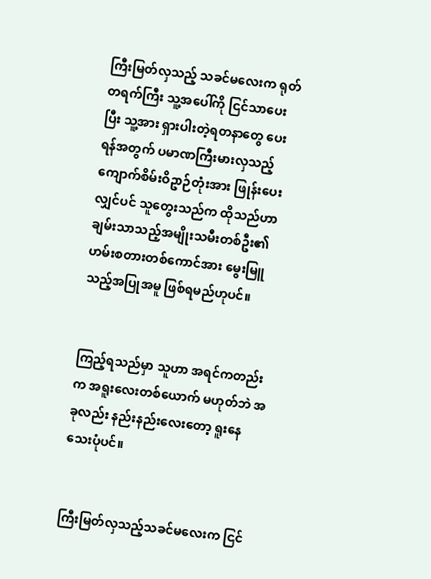ကြီးမြတ်လှသည့် သခင်မလေးက ရုတ်တရက်ကြီး သူ့အပေါ်ကို ငြင်သာပေးပြီး သူ့အား ရှားပါးတဲ့ရတနာတွေ ပေးရန်အတွက် ပမာဏကြီးမားလှသည့် ကျောက်စိမ်းဝိဥာဉ်တုံးအား ဖြုန်းပေးလျှင်ပင် သူတွေးသည်က ထိုသည်ဟာ ချမ်းသာသည့်အမျိုးသမီးတစ်ဦး၏ ဟမ်းစတားတစ်ကောင်အား မွေးမြူသည့်အပြုအမူ ဖြစ်ရမည်ဟုပင်။


ကြည့်ရသည်မှာ သူဟာ အရင်ကတည်းက အရူးလေးတစ်ယောက် မဟုတ်ဘဲ အခုလည်း နည်းနည်းလေးတော့ ရူးနေသေးပုံပင်။


ကြီးမြတ်လှသည့်သခင်မလေးက ငြင်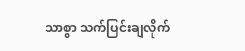သာစွာ သက်ပြင်းချလိုက်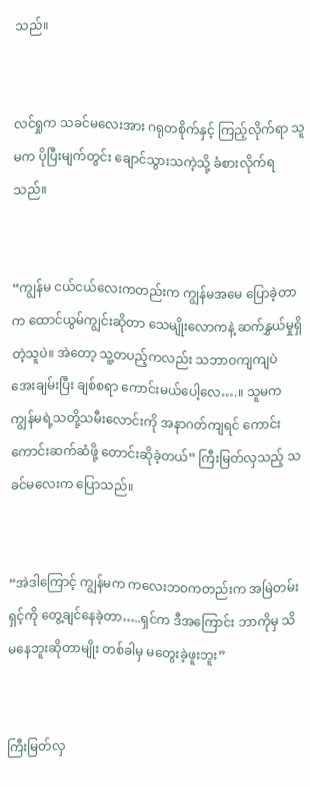သည်။


လင်ရှုက သခင်မလေးအား ဂရုတစိုက်နှင့် ကြည့်လိုက်ရာ သူမက ပိုပြီးမျက်တွင်း ချောင်သွားသကဲ့သို့ ခံစားလိုက်ရသည်။


“ကျွန်မ ငယ်ငယ်လေးကတည်းက ကျွန်မအမေ ပြောခဲ့တာက ထောင်ယွမ်ကျွင်းဆိုတာ သေမျိုးလောကနဲ့ ဆက်နွှယ်မှုရှိတဲ့သူပဲ။ အဲတော့ သူ့တပည့်ကလည်း သဘာဝကျကျပဲ အေးချမ်းပြီး ချစ်စရာ ကောင်းမယ်ပေါ့လေ….။ သူမက ကျွန်မရဲ့သတို့သမီးလောင်းကို အနာဂတ်ကျရင် ကောင်းကောင်းဆက်ဆံဖို့ တောင်းဆိုခဲ့တယ်” ကြီးမြတ်လှသည့် သခင်မလေးက ပြောသည်။


“အဲဒါကြောင့် ကျွန်မက ကလေးဘဝကတည်းက အမြဲတမ်းရှင့်ကို တွေ့ချင်နေခဲ့တာ…..ရှင်က ဒီအကြောင်း ဘာကိုမှ သိမနေဘူးဆိုတာမျိုး တစ်ခါမှ မတွေးခဲ့ဖူးဘူး”


ကြီးမြတ်လှ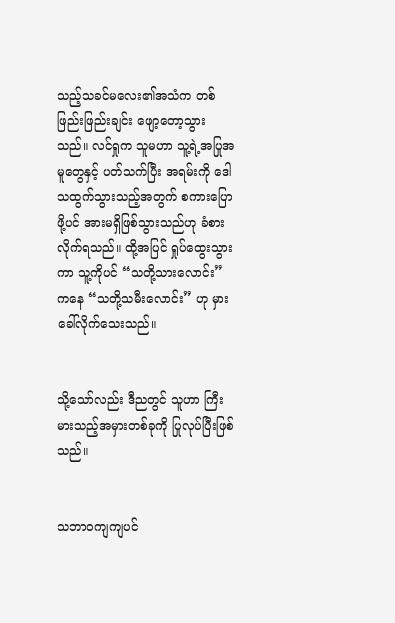သည့်သခင်မလေး၏အသံက တစ်ဖြည်းဖြည်းချင်း ဖျော့တော့သွားသည်။ လင်ရှုက သူမဟာ သူ့ရဲ့အပြုအမူတွေနှင့် ပတ်သက်ပြီး အရမ်းကို ဒေါသထွက်သွားသည့်အတွက် စကားပြောဖို့ပင် အားမရှိဖြစ်သွားသည်ဟု ခံစားလိုက်ရသည်။ ထို့အပြင် ရှုပ်ထွေးသွားကာ သူ့ကိုပင် “သတို့သားလောင်း” ကနေ “သတို့သမီးလောင်း” ဟု မှားခေါ်လိုက်သေးသည်။


သို့သော်လည်း ဒီညတွင် သူဟာ ကြီးမားသည့်အမှားတစ်ခုကို ပြုလုပ်ပြီးဖြစ်သည်။


သဘာဝကျကျပင်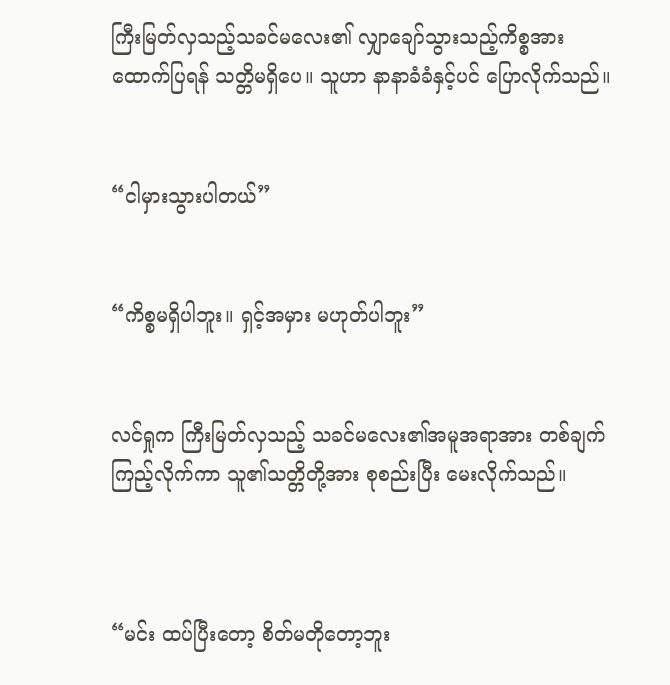ကြီးမြတ်လှသည့်သခင်မလေး၏ လျှာချော်သွားသည့်ကိစ္စအား ထောက်ပြရန် သတ္တိမရှိပေ။ သူဟာ နာနာခံခံနှင့်ပင် ပြောလိုက်သည်။


“ငါမှားသွားပါတယ်”


“ကိစ္စမရှိပါဘူး။ ရှင့်အမှား မဟုတ်ပါဘူး”


လင်ရှုက ကြီးမြတ်လှသည့် သခင်မလေး၏အမူအရာအား တစ်ချက်ကြည့်လိုက်ကာ သူ၏သတ္တိတို့အား စုစည်းပြီး မေးလိုက်သည်။



“မင်း ထပ်ပြီးတော့ စိတ်မတိုတော့ဘူး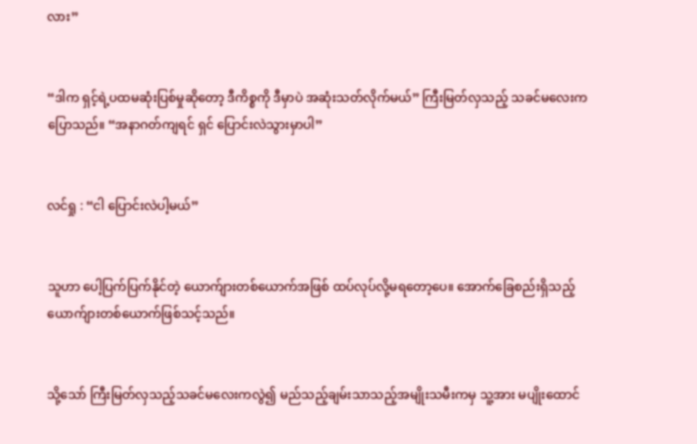လား”


“ဒါက ရှင့်ရဲ့ပထမဆုံးပြစ်မှုဆိုတော့ ဒီကိစ္စကို ဒီမှာပဲ အဆုံးသတ်လိုက်မယ်” ကြီးမြတ်လှသည့် သခင်မလေးက ပြောသည်။ “အနာဂတ်ကျရင် ရှင် ပြောင်းလဲသွားမှာပါ”


လင်ရှု : “ငါ ပြောင်းလဲပါ့မယ်”


သူဟာ ပေါ့ပြက်ပြက်နိုင်တဲ့ ယောက်ျားတစ်ယောက်အဖြစ် ထပ်လုပ်လို့မရတော့ပေ။ အောက်ခြေစည်းရှိသည့် ယောက်ျားတစ်ယောက်ဖြစ်သင့်သည်။


သို့သော် ကြီးမြတ်လှသည့်သခင်မလေးကလွဲ၍ မည်သည့်ချမ်းသာသည့်အမျိုးသမီးကမှ သူ့အား မပျိုးထောင်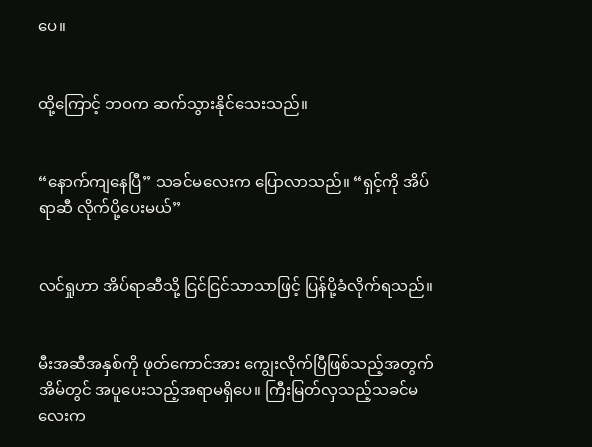ပေ။


ထို့ကြောင့် ဘဝက ဆက်သွားနိုင်သေးသည်။


“နောက်ကျနေပြီ” သခင်မလေးက ပြောလာသည်။ “ရှင့်ကို အိပ်ရာဆီ လိုက်ပို့ပေးမယ်”


လင်ရှုဟာ အိပ်ရာဆီသို့ ငြင်ငြင်သာသာဖြင့် ပြန်ပို့ခံလိုက်ရသည်။


မီးအဆီအနှစ်ကို ဖုတ်ကောင်အား ကျွေးလိုက်ပြီဖြစ်သည့်အတွက် အိမ်တွင် အပူပေးသည့်အရာမရှိပေ။ ကြီးမြတ်လှသည့်သခင်မလေးက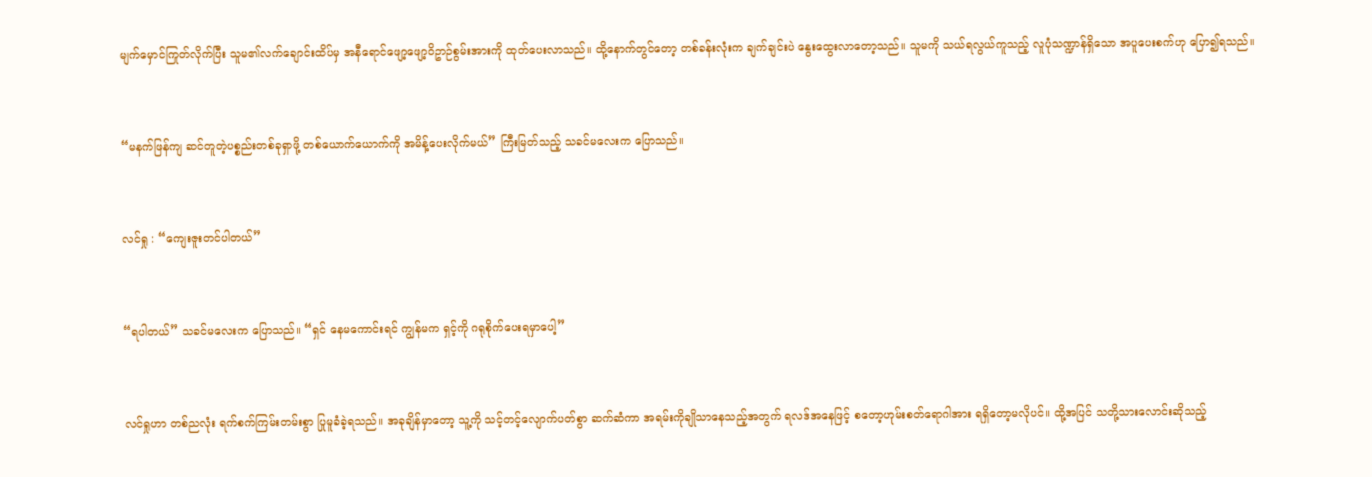မျက်မှောင်ကြုတ်လိုက်ပြီး သူမ၏လက်ချောင်းထိပ်မှ အနီရောင်ဖျော့ဖျော့ဝိဥာဉ်စွမ်းအားကို ထုတ်ပေးလာသည်။ ထို့နောက်တွင်တော့ တစ်ခန်းလုံးက ချက်ချင်းပဲ နွေးထွေးလာတော့သည်။ သူမကို သယ်ရလွယ်ကူသည့် လူပုံသဏ္ဍာန်ရှိသော အပူပေးစက်ဟု ပြော၍ရသည်။


“မနက်ဖြန်ကျ ဆင်တူတဲ့ပစ္စည်းတစ်ခုရှာဖို့ တစ်ယောက်ယောက်ကို အမိန့်ပေးလိုက်မယ်” ကြီးမြတ်သည့် သခင်မလေးက ပြောသည်။


လင်ရှု : “ကျေးဇူးတင်ပါတယ်”


“ရပါတယ်” သခင်မလေးက ပြောသည်။ “ရှင် နေမကောင်းရင် ကျွန်မက ရှင့်ကို ဂရုစိုက်ပေးရမှာပေါ့”


လင်ရှုဟာ တစ်ညလုံး ရက်စက်ကြမ်းတမ်းစွာ ပြုမူခံခဲ့ရသည်။ အခုချိန်မှာတော့ သူ့ကို သင့်တင့်လျောက်ပတ်စွာ ဆက်ဆံကာ အရမ်းကိုချိုသာနေသည့်အတွက် ရလဒ်အနေဖြင့် စတော့ဟုမ်းစတ်ရောဂါအား ရရှိတော့မလိုပင်။ ထို့အပြင် သတို့သားလောင်းဆိုသည့်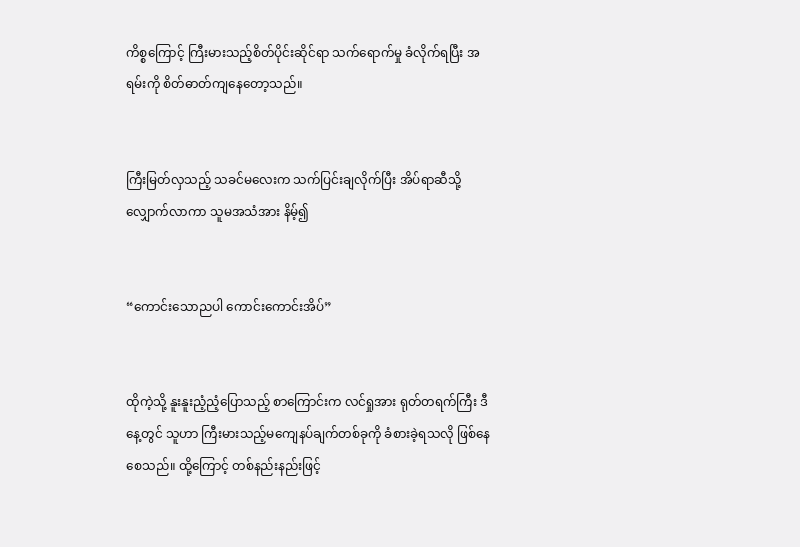ကိစ္စကြောင့် ကြီးမားသည့်စိတ်ပိုင်းဆိုင်ရာ သက်ရောက်မှု ခံလိုက်ရပြီး အရမ်းကို စိတ်ဓာတ်ကျနေတော့သည်။


ကြီးမြတ်လှသည့် သခင်မလေးက သက်ပြင်းချလိုက်ပြီး အိပ်ရာဆီသို့ လျှောက်လာကာ သူမအသံအား နိမ့်၍


“ကောင်းသောညပါ ကောင်းကောင်းအိပ်”


ထိုကဲ့သို့ နူးနူးညံ့ညံ့ပြောသည့် စာကြောင်းက လင်ရှုအား ရုတ်တရက်ကြီး ဒီနေ့တွင် သူဟာ ကြီးမားသည့်မကျေနပ်ချက်တစ်ခုကို ခံစားခဲ့ရသလို ဖြစ်နေစေသည်။ ထို့ကြောင့် တစ်နည်းနည်းဖြင့်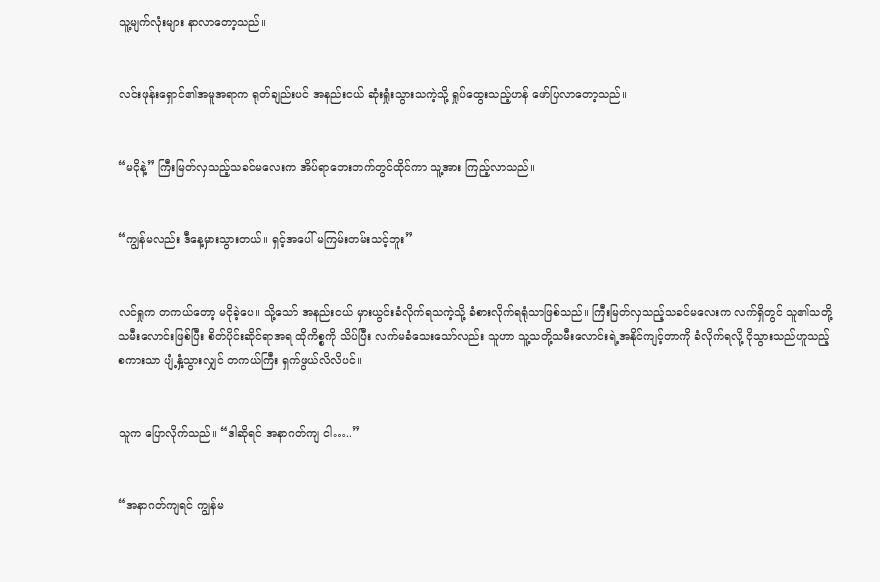သူ့မျက်လုံးများ နာလာတော့သည်။


လင်းဖုန်းရှောင်၏အမူအရာက ရုတ်ချည်းပင် အနည်းငယ် ဆုံးရှုံးသွားသကဲ့သို့ ရှုပ်ထွေးသည့်ဟန် ဖော်ပြလာတော့သည်။


“မငိုနဲ့” ကြီးမြတ်လှသည့်သခင်မလေးက အိပ်ရာဘေးဘက်တွင်ထိုင်ကာ သူ့အား ကြည့်လာသည်။


“ကျွန်မလည်း ဒီနေ့မှားသွားတယ်။ ရှင့်အပေါ် မကြမ်းတမ်းသင့်ဘူး”


လင်ရှုက တကယ်တော့ မငိုခဲ့ပေ။ သို့သော် အနည်းငယ် မှားယွင်းခံလိုက်ရသကဲ့သို့ ခံစားလိုက်ရရုံသာဖြစ်သည်။ ကြီးမြတ်လှသည့်သခင်မလေးက လက်ရှိတွင် သူ၏သတို့သမီးလောင်းဖြစ်ပြီး စိတ်ပိုင်းဆိုင်ရာအရ ထိုကိစ္စကို သိပ်ပြီး လက်မခံသေးသော်လည်း သူဟာ သူ့သတို့သမီးလောင်းရဲ့အနိုင်ကျင့်တာကို ခံလိုက်ရလို့ ငိုသွားသည်ဟူသည့်စကားသာ ပျံ့နှံ့သွားလျှင် တကယ်ကြီး ရှက်ဖွယ်လိလိပင်။


သူက ပြောလိုက်သည်။ “ဒါဆိုရင် အနာဂတ်ကျ ငါ…..”


“အနာဂတ်ကျရင် ကျွန်မ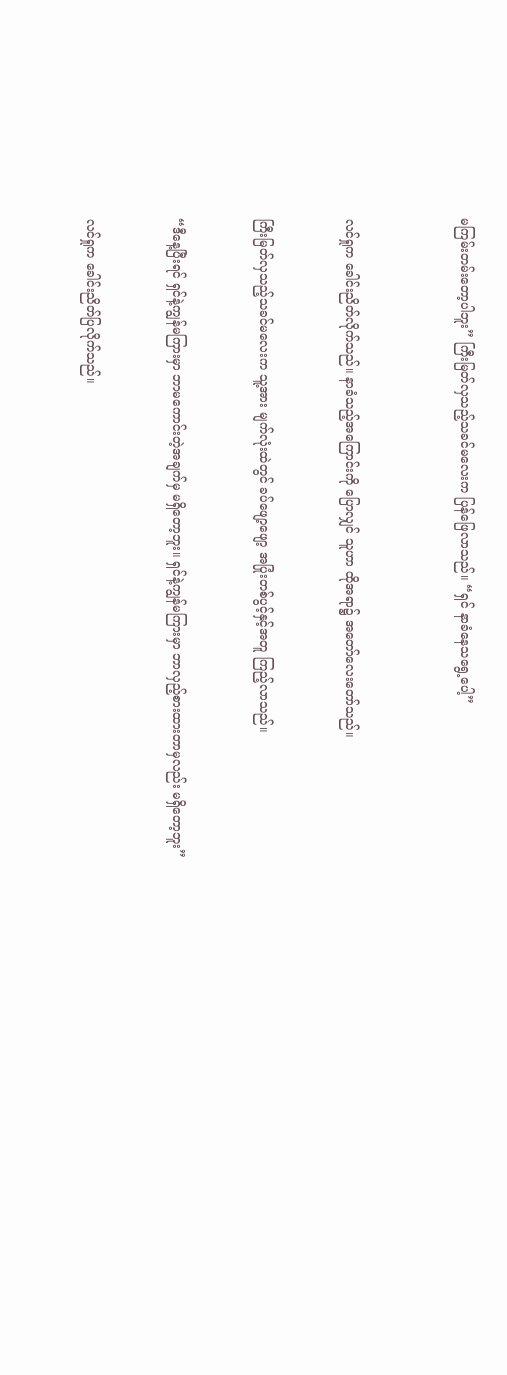မကြမ်းတမ်းတော့ပါဘူး” ကြီးမြတ်လှသည့်သခင်မလေးက ပြန်ဖြေလာသည်။ “ရှင် နာခံနေသရွေ့ပေါ့”



လင်ရှုက ခေါင်းညိတ်လိုက်သည်။ နာခံသည့်အကြောင်းကို ပြောလျှင် သူဟာ ထိုအရာ၌ အတော်လေးတော်သည်။


ကြီးမြတ်လှသည့်သခင်မလေးက သူ့အား မျက်လုံးထဲတွင် ခပ်ဖျော့ဖျော့ အပြုံးတစ်ပွင့်နှင့်အတူ ကြည့်လာသည်။


“ဒီနေ့ပြီးရင် ရှင်နဲ့ကျွန်မကြားမှာ ဘာမကောင်းတဲ့အချက်မှ မရှိတော့ဘူး။ ရှင်နဲ့ကျွန်မကြားမှာ ဘာလှည့်စားထားတာမှလည်း မရှိတော့ဘူး”


လင်ရှုက ခေါင်းညိတ်ပြလိုက်သည်။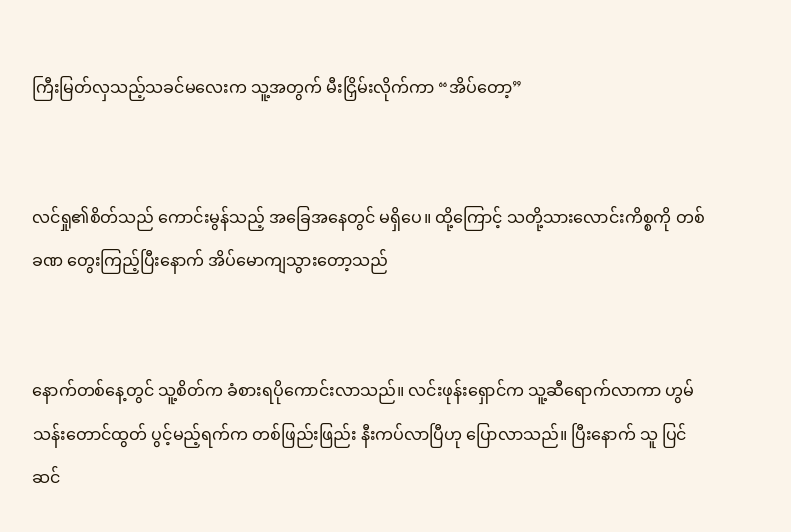ကြီးမြတ်လှသည့်သခင်မလေးက သူ့အတွက် မီးငြှိမ်းလိုက်ကာ “အိပ်တော့”


လင်ရှု၏စိတ်သည် ကောင်းမွန်သည့် အခြေအနေတွင် မရှိပေ။ ထို့ကြောင့် သတို့သားလောင်းကိစ္စကို တစ်ခဏ တွေးကြည့်ပြီးနောက် အိပ်မောကျသွားတော့သည်


နောက်တစ်နေ့တွင် သူ့စိတ်က ခံစားရပိုကောင်းလာသည်။ လင်းဖုန်းရှောင်က သူ့ဆီရောက်လာကာ ဟွမ်သန်းတောင်ထွတ် ပွင့်မည့်ရက်က တစ်ဖြည်းဖြည်း နီးကပ်လာပြီဟု ပြောလာသည်။ ပြီးနောက် သူ ပြင်ဆင်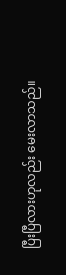ပြီးပြီလားဟုလည်း မေးလာသည်။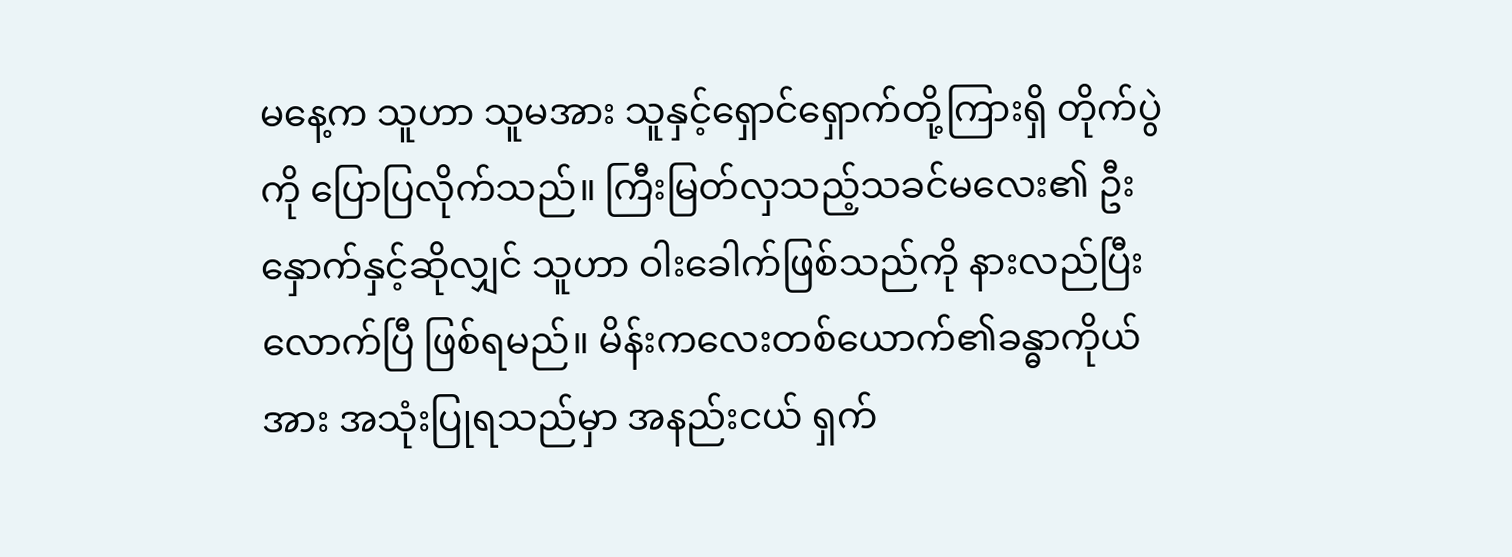မနေ့က သူဟာ သူမအား သူနှင့်ရှောင်ရှောက်တို့ကြားရှိ တိုက်ပွဲကို ပြောပြလိုက်သည်။ ကြီးမြတ်လှသည့်သခင်မလေး၏ ဦးနှောက်နှင့်ဆိုလျှင် သူဟာ ဝါးခေါက်ဖြစ်သည်ကို နားလည်ပြီးလောက်ပြီ ဖြစ်ရမည်။ မိန်းကလေးတစ်ယောက်၏ခန္ဓာကိုယ်အား အသုံးပြုရသည်မှာ အနည်းငယ် ရှက်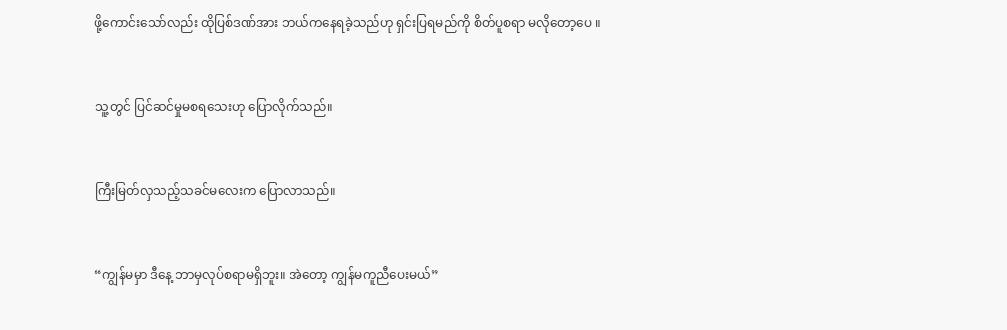ဖို့ကောင်းသော်လည်း ထိုပြစ်ဒဏ်အား ဘယ်ကနေရခဲ့သည်ဟု ရှင်းပြရမည်ကို စိတ်ပူစရာ မလိုတော့ပေ ။


သူ့တွင် ပြင်ဆင်မှုမစရသေးဟု ပြောလိုက်သည်။


ကြီးမြတ်လှသည့်သခင်မလေးက ပြောလာသည်။


“ကျွန်မမှာ ဒီနေ့ ဘာမှလုပ်စရာမရှိဘူး။ အဲတော့ ကျွန်မကူညီပေးမယ်”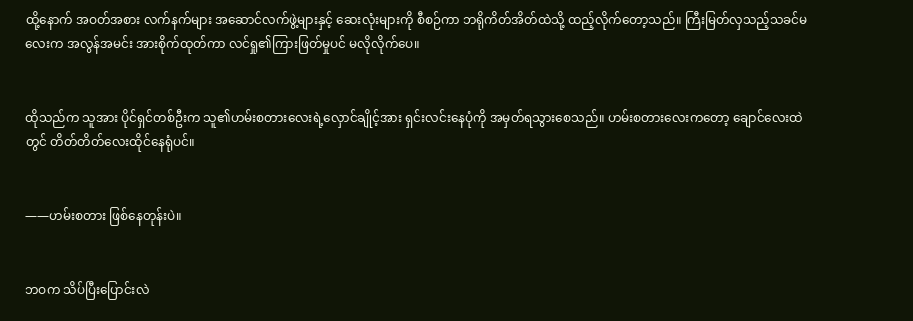ထို့နောက် အဝတ်အစား လက်နက်များ အဆောင်လက်ဖွဲ့များနှင့် ဆေးလုံးများကို စီစဉ်ကာ ဘရိုကိတ်အိတ်ထဲသို့ ထည့်လိုက်တော့သည်။ ကြီးမြတ်လှသည့်သခင်မလေးက အလွန်အမင်း အားစိုက်ထုတ်ကာ လင်ရှု၏ကြားဖြတ်မှုပင် မလိုလိုက်ပေ။


ထိုသည်က သူအား ပိုင်ရှင်တစ်ဦးက သူ၏ဟမ်းစတားလေးရဲ့လှောင်ချိုင့်အား ရှင်းလင်းနေပုံကို အမှတ်ရသွားစေသည်။ ဟမ်းစတားလေးကတော့ ချောင်လေးထဲတွင် တိတ်တိတ်လေးထိုင်နေရုံပင်။


——ဟမ်းစတား ဖြစ်နေတုန်းပဲ။


ဘဝက သိပ်ပြီးပြောင်းလဲ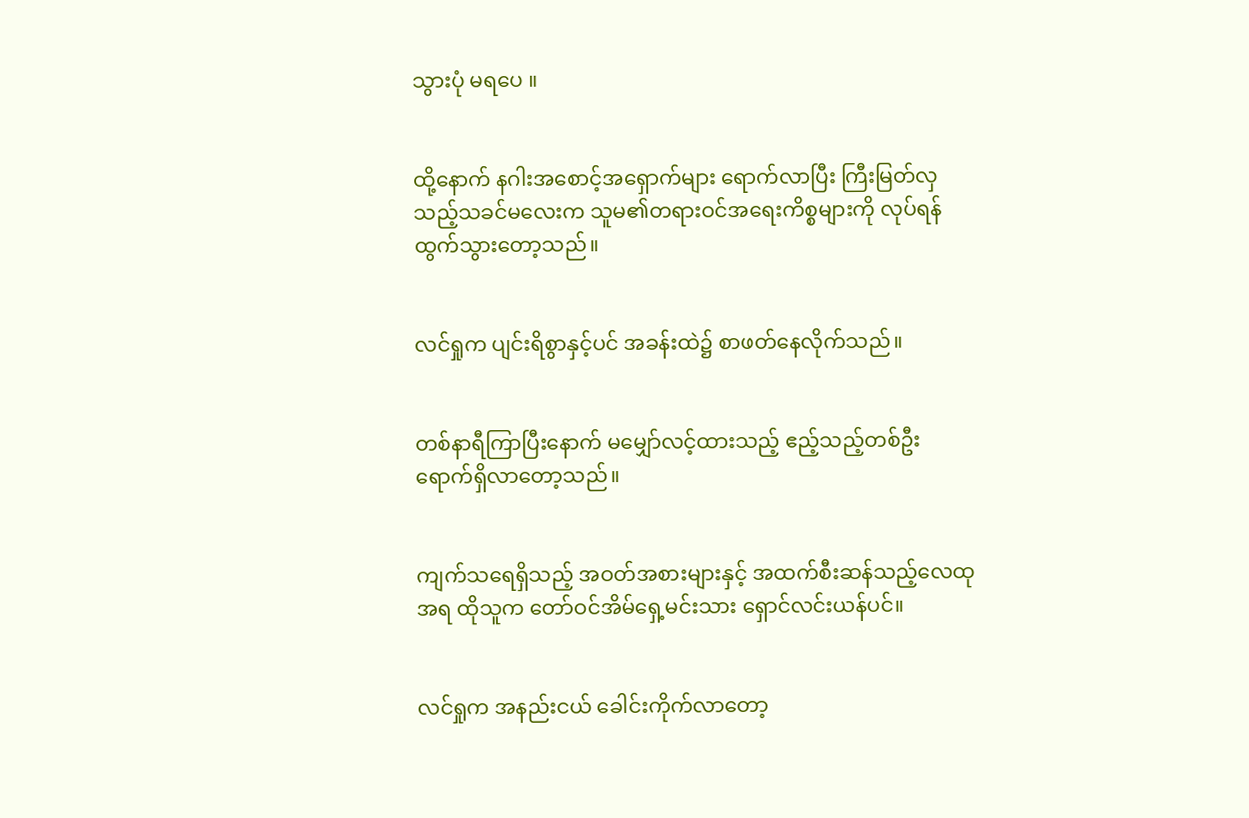သွားပုံ မရပေ ။


ထို့နောက် နဂါးအစောင့်အရှောက်များ ရောက်လာပြီး ကြီးမြတ်လှသည့်သခင်မလေးက သူမ၏တရားဝင်အရေးကိစ္စများကို လုပ်ရန် ထွက်သွားတော့သည်။


လင်ရှုက ပျင်းရိစွာနှင့်ပင် အခန်းထဲ၌ စာဖတ်နေလိုက်သည်။


တစ်နာရီကြာပြီးနောက် မမျှော်လင့်ထားသည့် ဧည့်သည့်တစ်ဦး ရောက်ရှိလာတော့သည်။


ကျက်သရေရှိသည့် အဝတ်အစားများနှင့် အထက်စီးဆန်သည့်လေထုအရ ထိုသူက တော်ဝင်အိမ်ရှေ့မင်းသား ရှောင်လင်းယန်ပင်။


လင်ရှုက အနည်းငယ် ခေါင်းကိုက်လာတော့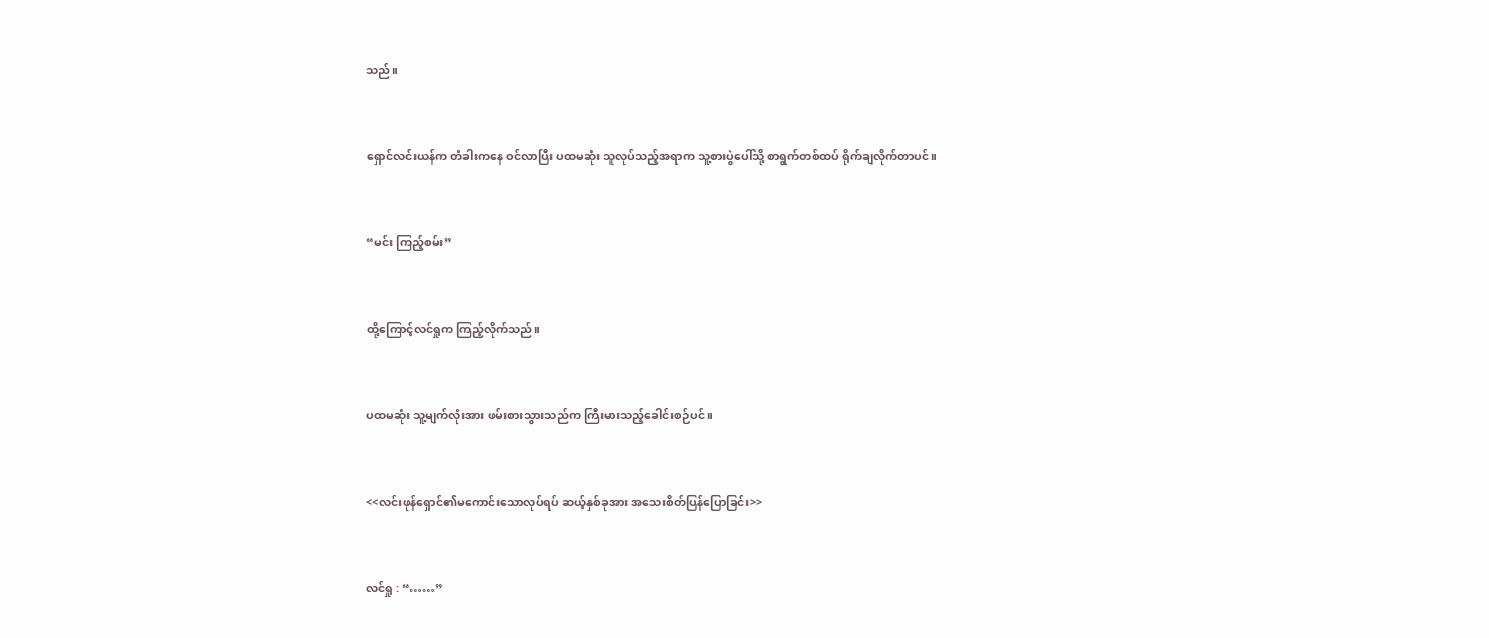သည်။


ရှောင်လင်းယန်က တံခါးကနေ ဝင်လာပြီး ပထမဆုံး သူလုပ်သည့်အရာက သူ့စားပွဲပေါ်သို့ စာရွက်တစ်ထပ် ရိုက်ချလိုက်တာပင်။


“မင်း ကြည့်စမ်း”


ထို့ကြောင့်လင်ရှုက ကြည့်လိုက်သည်။


ပထမဆုံး သူ့မျက်လုံးအား ဖမ်းစားသွားသည်က ကြီးမားသည့်ခေါင်းစဉ်ပင်။


<<လင်းဖုန်ရှောင်၏မကောင်းသောလုပ်ရပ် ဆယ့်နှစ်ခုအား အသေးစိတ်ပြန်ပြောခြင်း>>


လင်ရှု : “……”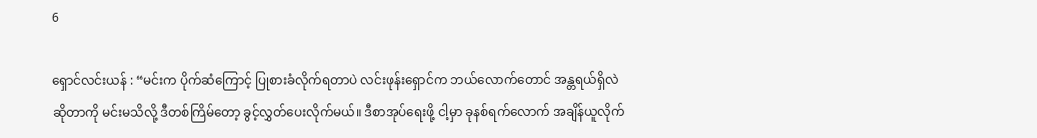6

ရှောင်လင်းယန် : “မင်းက ပိုက်ဆံကြောင့် ပြုစားခံလိုက်ရတာပဲ လင်းဖုန်းရှောင်က ဘယ်လောက်တောင် အန္တရယ်ရှိလဲဆိုတာကို မင်းမသိလို့ ဒီတစ်ကြိမ်တော့ ခွင့်လွှတ်ပေးလိုက်မယ်။ ဒီစာအုပ်ရေးဖို့ ငါ့မှာ ခုနစ်ရက်လောက် အချိန်ယူလိုက်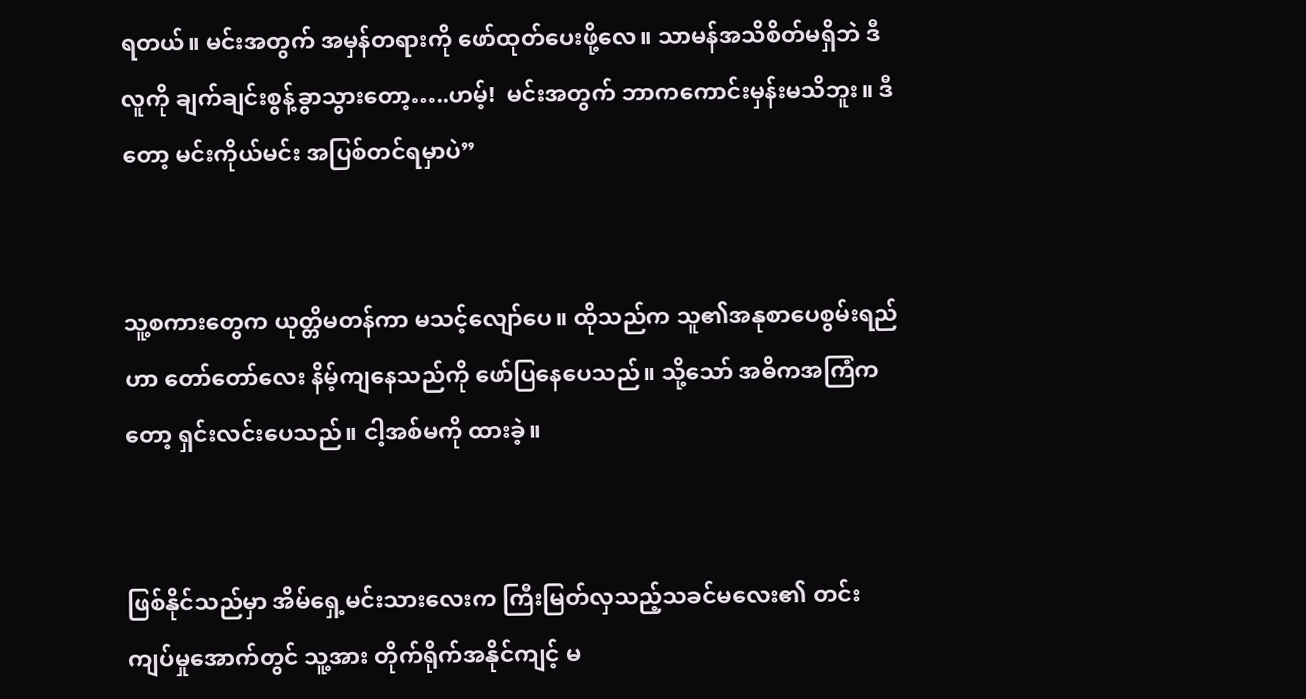ရတယ်။ မင်းအတွက် အမှန်တရားကို ဖော်ထုတ်ပေးဖို့လေ။ သာမန်အသိစိတ်မရှိဘဲ ဒီလူကို ချက်ချင်းစွန့်ခွာသွားတော့…..ဟမ့်!  မင်းအတွက် ဘာကကောင်းမှန်းမသိဘူး။ ဒီတော့ မင်းကိုယ်မင်း အပြစ်တင်ရမှာပဲ”


သူ့စကားတွေက ယုတ္တိမတန်ကာ မသင့်လျော်ပေ။ ထိုသည်က သူ၏အနုစာပေစွမ်းရည်ဟာ တော်တော်လေး နိမ့်ကျနေသည်ကို ဖော်ပြနေပေသည်။ သို့သော် အဓိကအကြံကတော့ ရှင်းလင်းပေသည်။ ငါ့အစ်မကို ထားခဲ့။


ဖြစ်နိုင်သည်မှာ အိမ်ရှေ့မင်းသားလေးက ကြီးမြတ်လှသည့်သခင်မလေး၏ တင်းကျပ်မှုအောက်တွင် သူ့အား တိုက်ရိုက်အနိုင်ကျင့် မ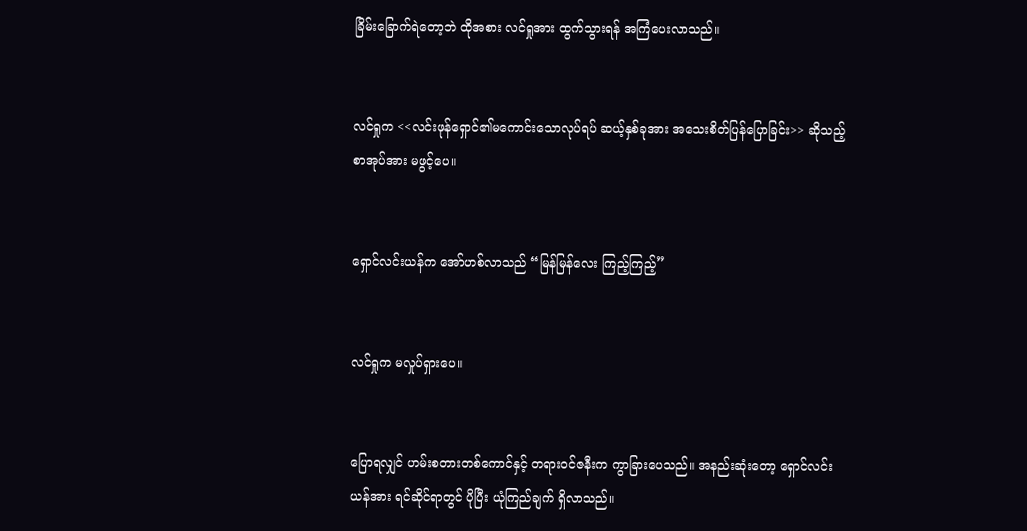ခြိမ်းခြောက်ရဲတော့ဘဲ ထိုအစား လင်ရှုအား ထွက်သွားရန် အကြံပေးလာသည်။


လင်ရှုက <<လင်းဖုန်ရှောင်၏မကောင်းသောလုပ်ရပ် ဆယ့်နှစ်ခုအား အသေးစိတ်ပြန်ပြောခြင်း>> ဆိုသည့် စာအုပ်အား မဖွင့်ပေ။


ရှောင်လင်းယန်က အော်ဟစ်လာသည် “မြန်မြန်လေး ကြည့်ကြည့်”


လင်ရှုက မလှုပ်ရှားပေ။


ပြောရလျှင် ဟမ်းစတားတစ်ကောင်နှင့် တရားဝင်ဇနီးက ကွာခြားပေသည်။ အနည်းဆုံးတော့ ရှောင်လင်းယန်အား ရင်ဆိုင်ရာတွင် ပိုပြီး ယုံကြည်ချက် ရှိလာသည်။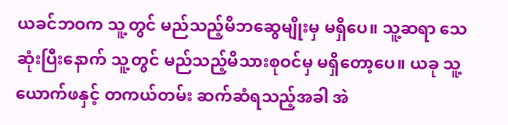ယခင်ဘဝက သူ့တွင် မည်သည့်မိဘဆွေမျိုးမှ မရှိပေ။ သူ့ဆရာ သေဆုံးပြီးနောက် သူ့တွင် မည်သည့်မိသားစုဝင်မှ မရှိတော့ပေ။ ယခု သူ့ယောက်ဖနှင့် တကယ်တမ်း ဆက်ဆံရသည့်အခါ အဲ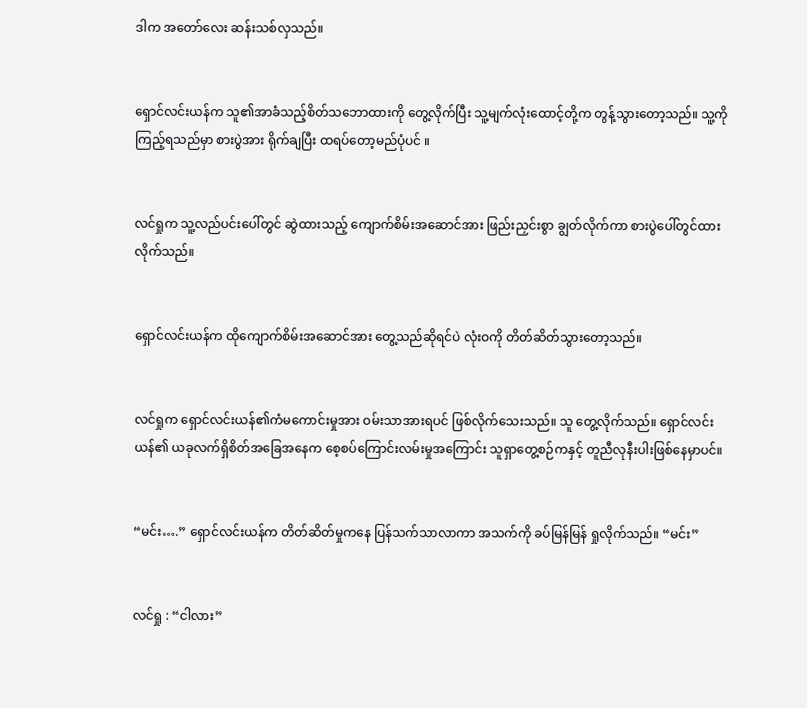ဒါက အတော်လေး ဆန်းသစ်လှသည်။


ရှောင်လင်းယန်က သူ၏အာခံသည့်စိတ်သဘောထားကို တွေ့လိုက်ပြီး သူ့မျက်လုံးထောင့်တို့က တွန့်သွားတော့သည်။ သူ့ကိုကြည့်ရသည်မှာ စားပွဲအား ရိုက်ချပြီး ထရပ်တော့မည်ပုံပင် ။


လင်ရှုက သူ့လည်ပင်းပေါ်တွင် ဆွဲထားသည့် ကျောက်စိမ်းအဆောင်အား ဖြည်းညှင်းစွာ ချွတ်လိုက်ကာ စားပွဲပေါ်တွင်ထားလိုက်သည်။


ရှောင်လင်းယန်က ထိုကျောက်စိမ်းအဆောင်အား တွေ့သည်ဆိုရင်ပဲ လုံးဝကို တိတ်ဆိတ်သွားတော့သည်။


လင်ရှုက ရှောင်လင်းယန်၏ကံမကောင်းမှုအား ဝမ်းသာအားရပင် ဖြစ်လိုက်သေးသည်။ သူ တွေ့လိုက်သည်။ ရှောင်လင်းယန်၏ ယခုလက်ရှိစိတ်အခြေအနေက စေ့စပ်ကြောင်းလမ်းမှုအကြောင်း သူရှာတွေ့စဉ်ကနှင့် တူညီလုနီးပါးဖြစ်နေမှာပင်။


“မင်း….” ရှောင်လင်းယန်က တိတ်ဆိတ်မှုကနေ ပြန်သက်သာလာကာ အသက်ကို ခပ်မြန်မြန် ရှုလိုက်သည်။ “မင်း”


လင်ရှု : “ငါလား”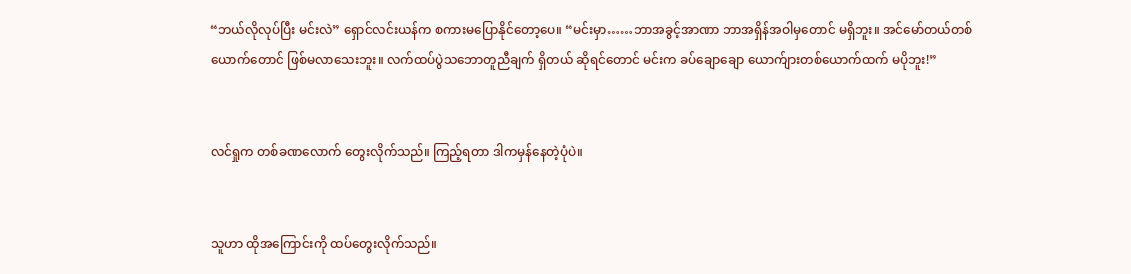“ဘယ်လိုလုပ်ပြီး မင်းလဲ” ရှောင်လင်းယန်က စကားမပြောနိုင်တော့ပေ။ “မင်းမှာ……ဘာအခွင့်အာဏာ ဘာအရှိန်အဝါမှတောင် မရှိဘူး။ အင်မော်တယ်တစ်ယောက်တောင် ဖြစ်မလာသေးဘူး။ လက်ထပ်ပွဲသဘောတူညီချက် ရှိတယ် ဆိုရင်တောင် မင်းက ခပ်ချောချော ယောက်ျားတစ်ယောက်ထက် မပိုဘူး!”


လင်ရှုက တစ်ခဏလောက် တွေးလိုက်သည်။ ကြည့်ရတာ ဒါကမှန်နေတဲ့ပုံပဲ။


သူဟာ ထိုအကြောင်းကို ထပ်တွေးလိုက်သည်။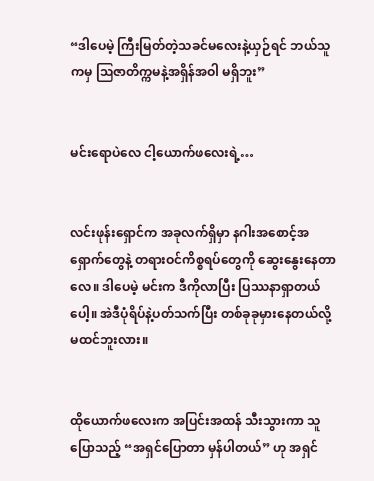“ဒါပေမဲ့ ကြီးမြတ်တဲ့သခင်မလေးနဲ့ယှဉ်ရင် ဘယ်သူကမှ ဩဇာတိက္ကမနဲ့အရှိန်အဝါ မရှိဘူး”


မင်းရောပဲလေ ငါ့ယောက်ဖလေးရဲ့…


လင်းဖုန်းရှောင်က အခုလက်ရှိမှာ နဂါးအစောင့်အရှောက်တွေနဲ့ တရားဝင်ကိစ္စရပ်တွေကို ဆွေးနွေးနေတာလေ။ ဒါပေမဲ့ မင်းက ဒီကိုလာပြီး ပြဿနာရှာတယ်ပေါ့။ အဲဒီပုံရိပ်နဲ့ပတ်သက်ပြီး တစ်ခုခုမှားနေတယ်လို့ မထင်ဘူးလား။


ထိုယောက်ဖလေးက အပြင်းအထန် သီးသွားကာ သူပြောသည့် “အရှင်ပြောတာ မှန်ပါတယ်” ဟု အရှင်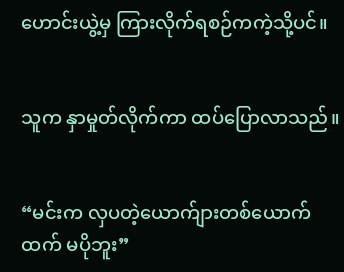ဟောင်းယွဲ့မှ ကြားလိုက်ရစဉ်ကကဲ့သို့ပင်။


သူက နှာမှုတ်လိုက်ကာ ထပ်ပြောလာသည်။


“မင်းက လှပတဲ့ယောက်ျားတစ်ယောက်ထက် မပိုဘူး”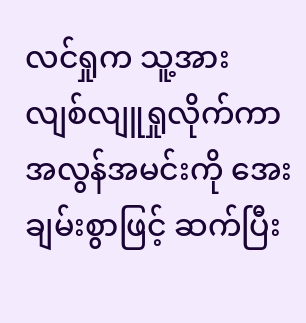လင်ရှုက သူ့အား လျစ်လျူရှုလိုက်ကာ အလွန်အမင်းကို အေးချမ်းစွာဖြင့် ဆက်ပြီး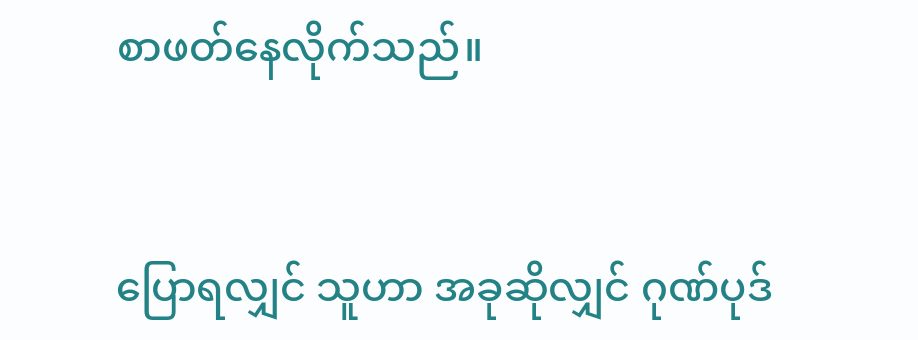စာဖတ်နေလိုက်သည်။


ပြောရလျှင် သူဟာ အခုဆိုလျှင် ဂုဏ်ပုဒ်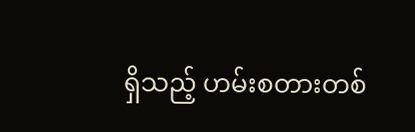ရှိသည့် ဟမ်းစတားတစ်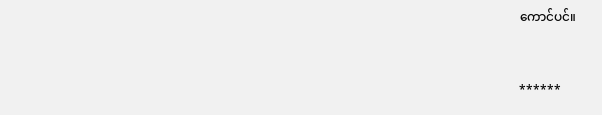ကောင်ပင်။


******